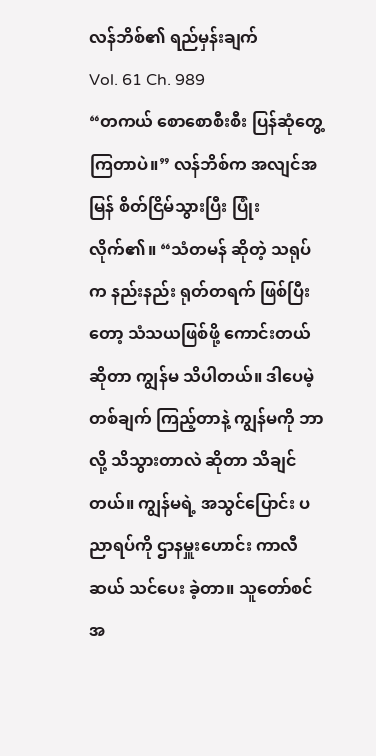လန်ဘိစ်၏ ရည်မှန်းချက်
Vol. 61 Ch. 989
“တကယ် စောစောစီးစီး ပြန်ဆုံတွေ့ ကြတာပဲ။” လန်ဘိစ်က အလျင်အမြန် စိတ်ငြိမ်သွားပြီး ပြုံးလိုက်၏။ “သံတမန် ဆိုတဲ့ သရုပ်က နည်းနည်း ရုတ်တရက် ဖြစ်ပြီးတော့ သံသယဖြစ်ဖို့ ကောင်းတယ် ဆိုတာ ကျွန်မ သိပါတယ်။ ဒါပေမဲ့ တစ်ချက် ကြည့်တာနဲ့ ကျွန်မကို ဘာလို့ သိသွားတာလဲ ဆိုတာ သိချင်တယ်။ ကျွန်မရဲ့ အသွင်ပြောင်း ပညာရပ်ကို ဌာနမှူးဟောင်း ကာလီဆယ် သင်ပေး ခဲ့တာ။ သူတော်စင်အ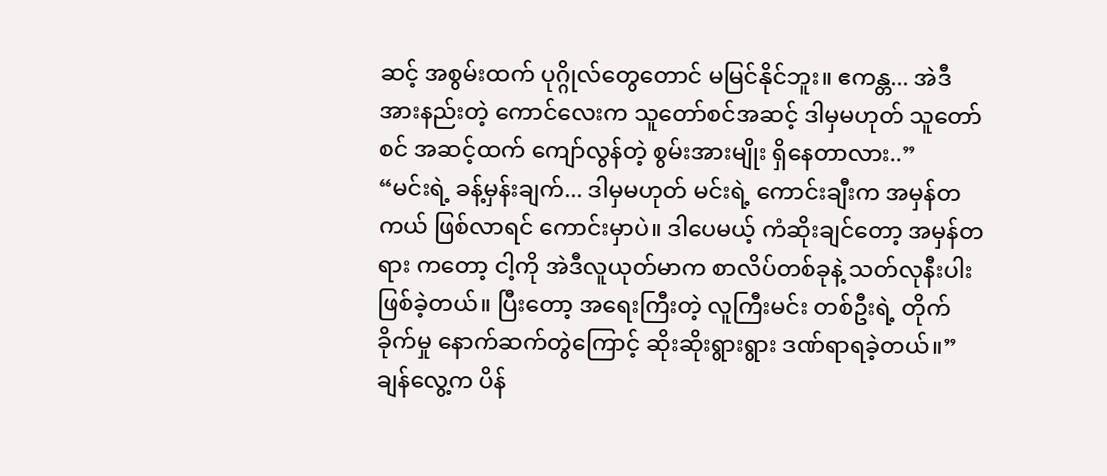ဆင့် အစွမ်းထက် ပုဂ္ဂိုလ်တွေတောင် မမြင်နိုင်ဘူး။ ဧကန္တ... အဲဒီ အားနည်းတဲ့ ကောင်လေးက သူတော်စင်အဆင့် ဒါမှမဟုတ် သူတော်စင် အဆင့်ထက် ကျော်လွန်တဲ့ စွမ်းအားမျိုး ရှိနေတာလား..”
“မင်းရဲ့ ခန့်မှန်းချက်... ဒါမှမဟုတ် မင်းရဲ့ ကောင်းချီးက အမှန်တကယ် ဖြစ်လာရင် ကောင်းမှာပဲ။ ဒါပေမယ့် ကံဆိုးချင်တော့ အမှန်တရား ကတော့ ငါ့ကို အဲဒီလူယုတ်မာက စာလိပ်တစ်ခုနဲ့ သတ်လုနီးပါး ဖြစ်ခဲ့တယ်။ ပြီးတော့ အရေးကြီးတဲ့ လူကြီးမင်း တစ်ဦးရဲ့ တိုက်ခိုက်မှု နောက်ဆက်တွဲကြောင့် ဆိုးဆိုးရွားရွား ဒဏ်ရာရခဲ့တယ်။” ချန်လွေ့က ပိန်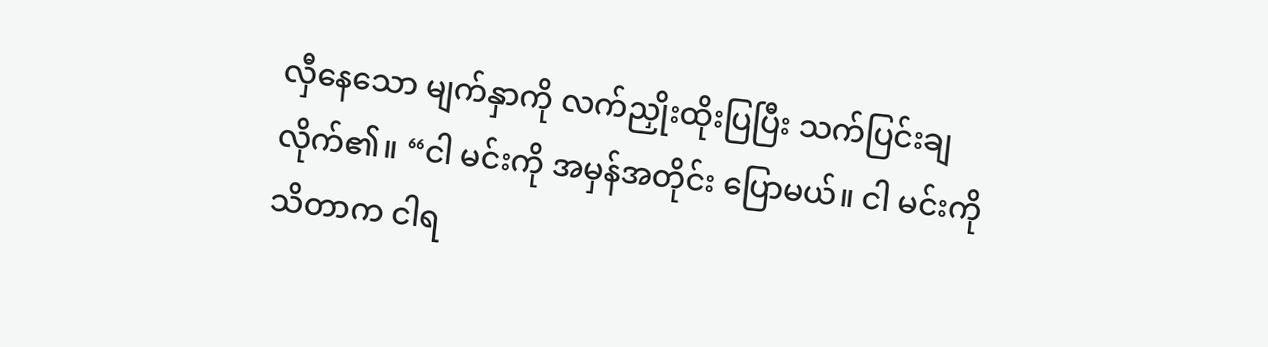လှီနေသော မျက်နှာကို လက်ညှိုးထိုးပြပြီး သက်ပြင်းချလိုက်၏။ “ငါ မင်းကို အမှန်အတိုင်း ပြောမယ်။ ငါ မင်းကို သိတာက ငါရ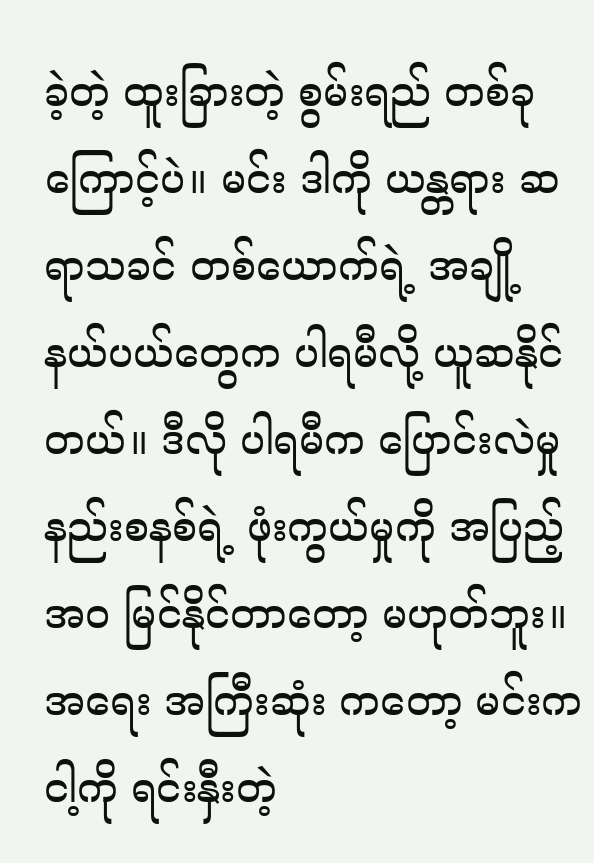ခဲ့တဲ့ ထူးခြားတဲ့ စွမ်းရည် တစ်ခုကြောင့်ပဲ။ မင်း ဒါကို ယန္တရား ဆရာသခင် တစ်ယောက်ရဲ့ အချို့ နယ်ပယ်တွေက ပါရမီလို့ ယူဆနိုင်တယ်။ ဒီလို ပါရမီက ပြောင်းလဲမှု နည်းစနစ်ရဲ့ ဖုံးကွယ်မှုကို အပြည့်အဝ မြင်နိုင်တာတော့ မဟုတ်ဘူး။ အရေး အကြီးဆုံး ကတော့ မင်းက ငါ့ကို ရင်းနှီးတဲ့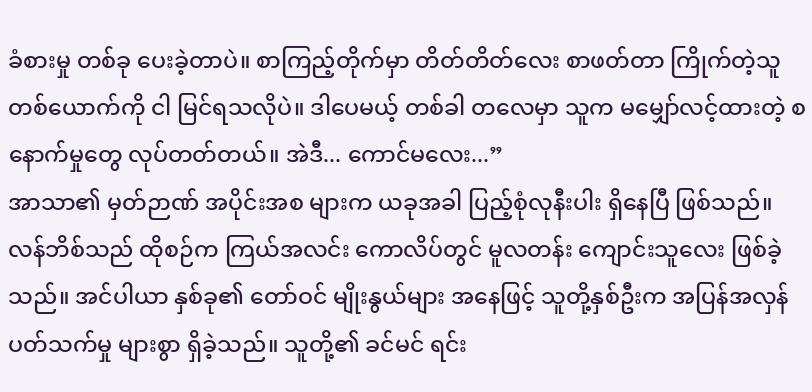ခံစားမှု တစ်ခု ပေးခဲ့တာပဲ။ စာကြည့်တိုက်မှာ တိတ်တိတ်လေး စာဖတ်တာ ကြိုက်တဲ့သူ တစ်ယောက်ကို ငါ မြင်ရသလိုပဲ။ ဒါပေမယ့် တစ်ခါ တလေမှာ သူက မမျှော်လင့်ထားတဲ့ စနောက်မှုတွေ လုပ်တတ်တယ်။ အဲဒီ... ကောင်မလေး...”
အာသာ၏ မှတ်ဉာဏ် အပိုင်းအစ များက ယခုအခါ ပြည့်စုံလုနီးပါး ရှိနေပြီ ဖြစ်သည်။ လန်ဘိစ်သည် ထိုစဉ်က ကြယ်အလင်း ကောလိပ်တွင် မူလတန်း ကျောင်းသူလေး ဖြစ်ခဲ့သည်။ အင်ပါယာ နှစ်ခု၏ တော်ဝင် မျိုးနွယ်များ အနေဖြင့် သူတို့နှစ်ဦးက အပြန်အလှန် ပတ်သက်မှု များစွာ ရှိခဲ့သည်။ သူတို့၏ ခင်မင် ရင်း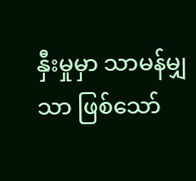နှီးမှုမှာ သာမန်မျှသာ ဖြစ်သော်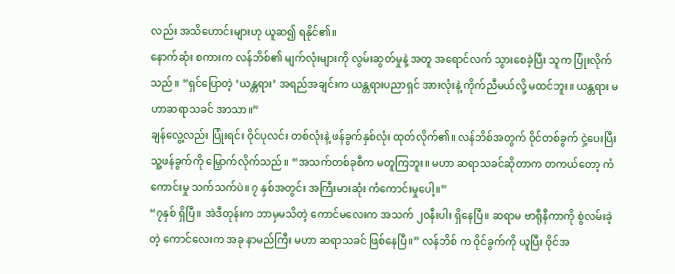လည်း အသိဟောင်းများဟု ယူဆ၍ ရနိုင်၏။
နောက်ဆုံး စကားက လန်ဘိစ်၏ မျက်လုံးများကို လွမ်းဆွတ်မှုနဲ့ အတူ အရောင်လက် သွားစေခဲ့ပြီး သူက ပြုံးလိုက်သည်။ “ရှင်ပြောတဲ့ ‘ယန္တရား’ အရည်အချင်းက ယန္တရားပညာရှင် အားလုံးနဲ့ ကိုက်ညီမယ်လို့ မထင်ဘူး။ ယန္တရား မဟာဆရာသခင် အာသာ။”
ချန်လွေ့လည်း ပြုံးရင်း ဝိုင်ပုလင်း တစ်လုံးနဲ့ ဖန်ခွက်နှစ်လုံး ထုတ်လိုက်၏။ လန်ဘိစ်အတွက် ဝိုင်တစ်ခွက် ငှဲ့ပေးပြီး သူ့ဖန်ခွက်ကို မြှောက်လိုက်သည်။ “အသက်တစ်ခုစီက မတူကြဘူး။ မဟာ ဆရာသခင်ဆိုတာက တကယ်တော့ ကံကောင်းမှု သက်သက်ပဲ။ ၇ နှစ်အတွင်း အကြီးမားဆုံး ကံကောင်းမှုပေါ့။”
“၇နှစ် ရှိပြီ။ အဲဒီတုန်းက ဘာမှမသိတဲ့ ကောင်မလေးက အသက် ၂၀နီးပါး ရှိနေပြီ။ ဆရာမ ဗာရီုနီကာကို စွဲလမ်းခဲ့တဲ့ ကောင်လေးက အခု နာမည်ကြီး မဟာ ဆရာသခင် ဖြစ်နေပြီ။” လန်ဘိစ် က ဝိုင်ခွက်ကို ယူပြီး ဝိုင်အ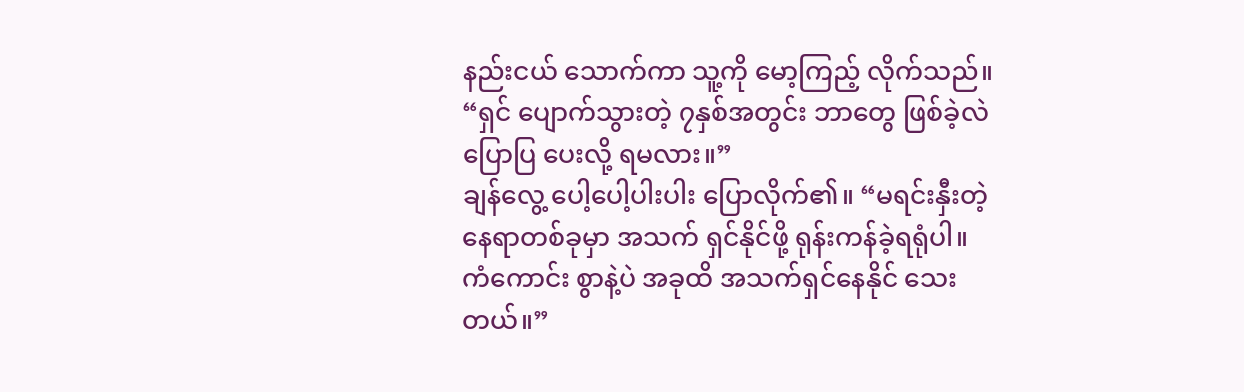နည်းငယ် သောက်ကာ သူ့ကို မော့ကြည့် လိုက်သည်။ “ရှင် ပျောက်သွားတဲ့ ၇နှစ်အတွင်း ဘာတွေ ဖြစ်ခဲ့လဲ ပြောပြ ပေးလို့ ရမလား။”
ချန်လွေ့ ပေါ့ပေါ့ပါးပါး ပြောလိုက်၏။ “မရင်းနှီးတဲ့ နေရာတစ်ခုမှာ အသက် ရှင်နိုင်ဖို့ ရုန်းကန်ခဲ့ရရုံပါ။ ကံကောင်း စွာနဲ့ပဲ အခုထိ အသက်ရှင်နေနိုင် သေးတယ်။”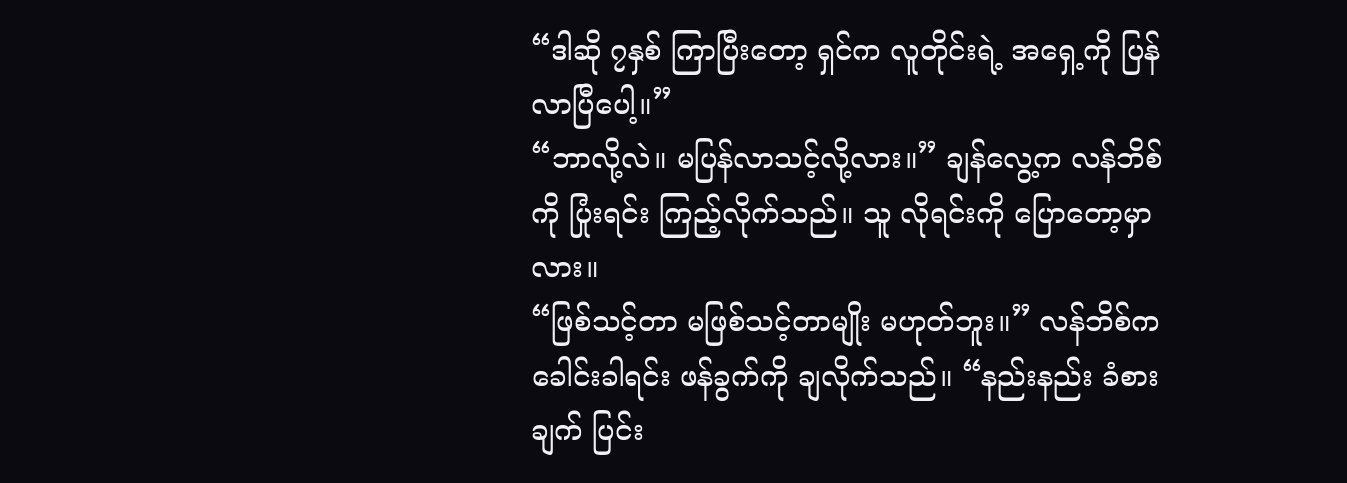“ဒါဆို ၇နှစ် ကြာပြီးတော့ ရှင်က လူတိုင်းရဲ့ အရှေ့ကို ပြန်လာပြီပေါ့။”
“ဘာလို့လဲ။ မပြန်လာသင့်လို့လား။” ချန်လွေ့က လန်ဘိစ်ကို ပြုံးရင်း ကြည့်လိုက်သည်။ သူ လိုရင်းကို ပြောတော့မှာလား။
“ဖြစ်သင့်တာ မဖြစ်သင့်တာမျိုး မဟုတ်ဘူး။” လန်ဘိစ်က ခေါင်းခါရင်း ဖန်ခွက်ကို ချလိုက်သည်။ “နည်းနည်း ခံစားချက် ပြင်း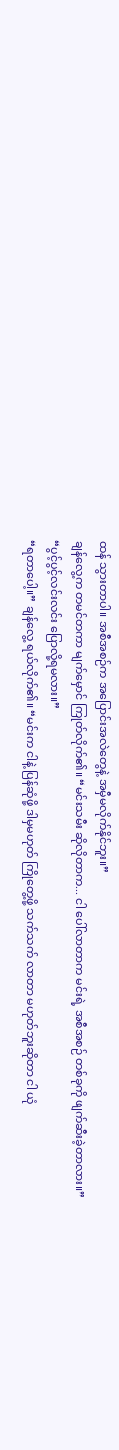ထန် သွားတာပါ။ အစီအစဉ်က အပြောင်းအလဲတွေနဲ့ အမှီမလိုက်နိုင်ဘူး။”
ချန်လွေ့က တမင်တကာ မျက်မှောင် ကြုတ်လိုက်၏။ “မင်းသမီး ဆိုလိုတာက... ငါ ပေါ်လာတာက မင်းရဲ့ အစီအစဉ် တစ်ခုကို ဖျက်ဆီးခဲ့တာလား။”
“ပွင့်ပွင့်လင်းလင်း ပြောလို့ရမလား။”
“ရတာပေါ့။” ချန်လွေ့ ရယ်လိုက်၏။ “မင်းက ငါနဲ့ ပြန်ဆုံဖို့ ဒါမှမဟုတ် ကြိုတွေ့ဖို့ သက်သက် လာတာ မဟုတ်ဘူးဆိုတာ ငါ ယုံ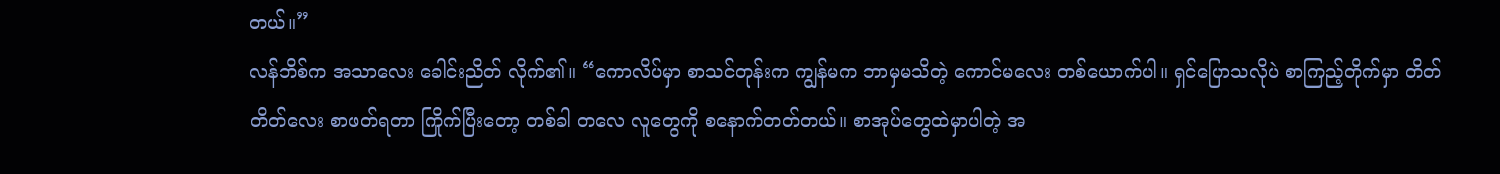တယ်။”
လန်ဘိစ်က အသာလေး ခေါင်းညိတ် လိုက်၏။ “ကောလိပ်မှာ စာသင်တုန်းက ကျွန်မက ဘာမှမသိတဲ့ ကောင်မလေး တစ်ယောက်ပါ။ ရှင်ပြောသလိုပဲ စာကြည့်တိုက်မှာ တိတ်တိတ်လေး စာဖတ်ရတာ ကြိုက်ပြီးတော့ တစ်ခါ တလေ လူတွေကို စနောက်တတ်တယ်။ စာအုပ်တွေထဲမှာပါတဲ့ အ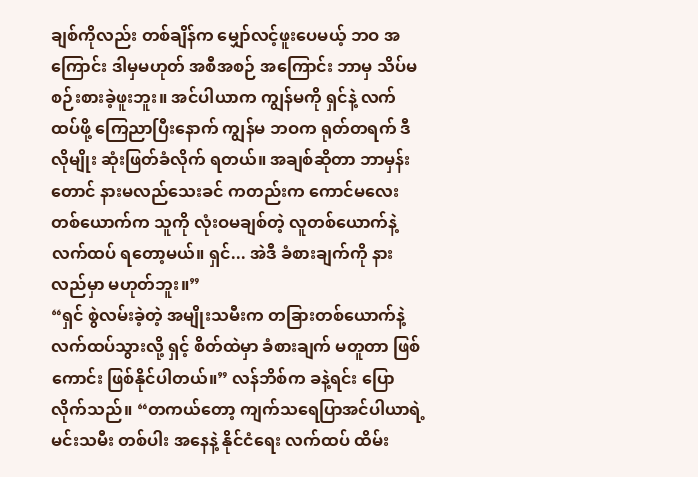ချစ်ကိုလည်း တစ်ချိန်က မျှော်လင့်ဖူးပေမယ့် ဘဝ အကြောင်း ဒါမှမဟုတ် အစီအစဉ် အကြောင်း ဘာမှ သိပ်မစဉ်းစားခဲ့ဖူးဘူး။ အင်ပါယာက ကျွန်မကို ရှင်နဲ့ လက်ထပ်ဖို့ ကြေညာပြီးနောက် ကျွန်မ ဘဝက ရုတ်တရက် ဒီလိုမျိုး ဆုံးဖြတ်ခံလိုက် ရတယ်။ အချစ်ဆိုတာ ဘာမှန်းတောင် နားမလည်သေးခင် ကတည်းက ကောင်မလေး တစ်ယောက်က သူကို လုံးဝမချစ်တဲ့ လူတစ်ယောက်နဲ့ လက်ထပ် ရတော့မယ်။ ရှင်... အဲဒီ ခံစားချက်ကို နားလည်မှာ မဟုတ်ဘူး။”
“ရှင် စွဲလမ်းခဲ့တဲ့ အမျိုးသမီးက တခြားတစ်ယောက်နဲ့ လက်ထပ်သွားလို့ ရှင့် စိတ်ထဲမှာ ခံစားချက် မတူတာ ဖြစ်ကောင်း ဖြစ်နိုင်ပါတယ်။” လန်ဘိစ်က ခနဲ့ရင်း ပြောလိုက်သည်။ “တကယ်တော့ ကျက်သရေပြာအင်ပါယာရဲ့ မင်းသမီး တစ်ပါး အနေနဲ့ နိုင်ငံရေး လက်ထပ် ထိမ်း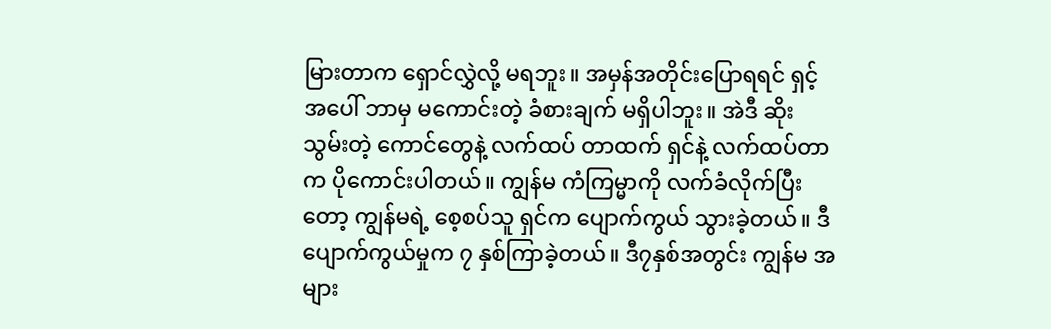မြားတာက ရှောင်လွှဲလို့ မရဘူး။ အမှန်အတိုင်းပြောရရင် ရှင့်အပေါ် ဘာမှ မကောင်းတဲ့ ခံစားချက် မရှိပါဘူး။ အဲဒီ ဆိုးသွမ်းတဲ့ ကောင်တွေနဲ့ လက်ထပ် တာထက် ရှင်နဲ့ လက်ထပ်တာက ပိုကောင်းပါတယ်။ ကျွန်မ ကံကြမ္မာကို လက်ခံလိုက်ပြီးတော့ ကျွန်မရဲ့ စေ့စပ်သူ ရှင်က ပျောက်ကွယ် သွားခဲ့တယ်။ ဒီပျောက်ကွယ်မှုက ၇ နှစ်ကြာခဲ့တယ်။ ဒီ၇နှစ်အတွင်း ကျွန်မ အများ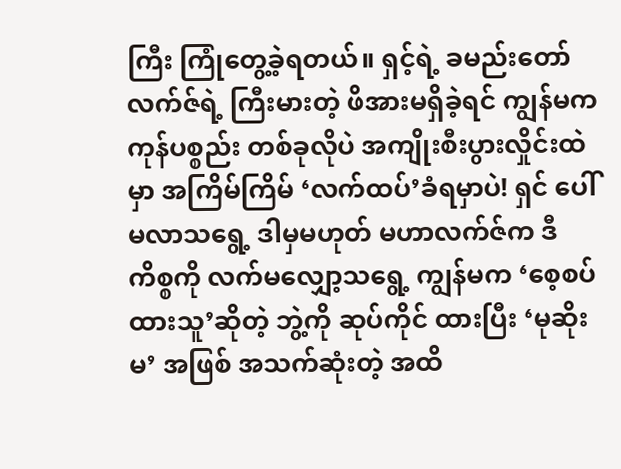ကြီး ကြုံတွေ့ခဲ့ရတယ်။ ရှင့်ရဲ့ ခမည်းတော် လက်ဇ်ရဲ့ ကြီးမားတဲ့ ဖိအားမရှိခဲ့ရင် ကျွန်မက ကုန်ပစ္စည်း တစ်ခုလိုပဲ အကျိုးစီးပွားလှိုင်းထဲမှာ အကြိမ်ကြိမ် ‘လက်ထပ်’ခံရမှာပဲ! ရှင် ပေါ်မလာသရွေ့ ဒါမှမဟုတ် မဟာလက်ဇ်က ဒီကိစ္စကို လက်မလျှော့သရွေ့ ကျွန်မက ‘စေ့စပ်ထားသူ’ဆိုတဲ့ ဘွဲ့ကို ဆုပ်ကိုင် ထားပြီး ‘မုဆိုးမ’ အဖြစ် အသက်ဆုံးတဲ့ အထိ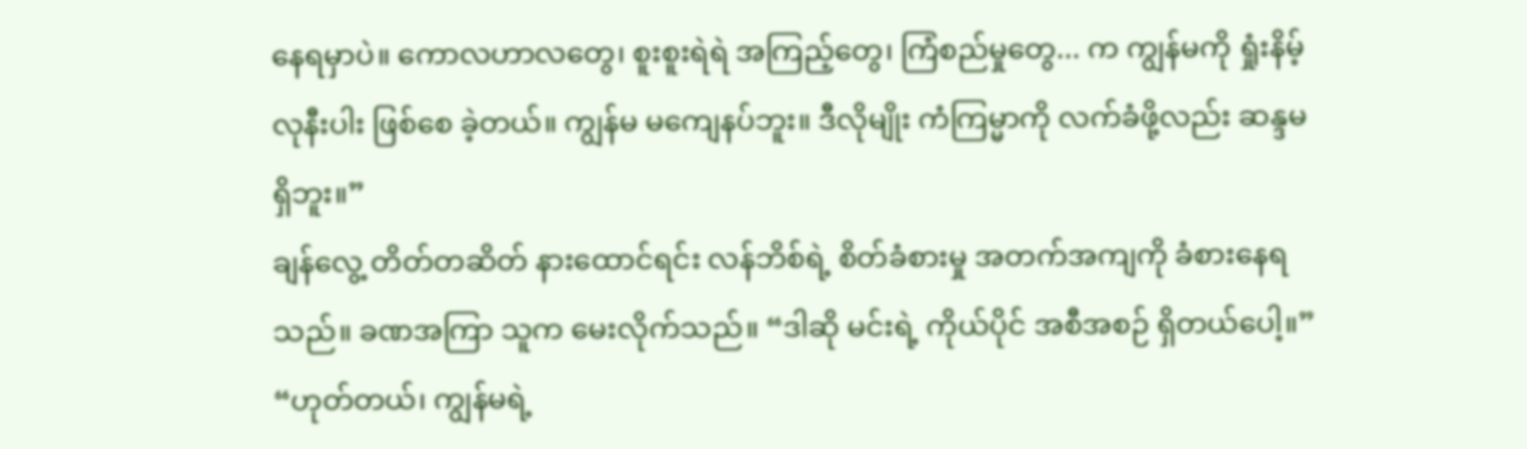နေရမှာပဲ။ ကောလဟာလတွေ၊ စူးစူးရဲရဲ အကြည့်တွေ၊ ကြံစည်မှုတွေ... က ကျွန်မကို ရှုံးနိမ့်လုနီးပါး ဖြစ်စေ ခဲ့တယ်။ ကျွန်မ မကျေနပ်ဘူး။ ဒီလိုမျိုး ကံကြမ္မာကို လက်ခံဖို့လည်း ဆန္ဒမရှိဘူး။”
ချန်လွေ့ တိတ်တဆိတ် နားထောင်ရင်း လန်ဘိစ်ရဲ့ စိတ်ခံစားမှု အတက်အကျကို ခံစားနေရသည်။ ခဏအကြာ သူက မေးလိုက်သည်။ “ဒါဆို မင်းရဲ့ ကိုယ်ပိုင် အစီအစဉ် ရှိတယ်ပေါ့။”
“ဟုတ်တယ်၊ ကျွန်မရဲ့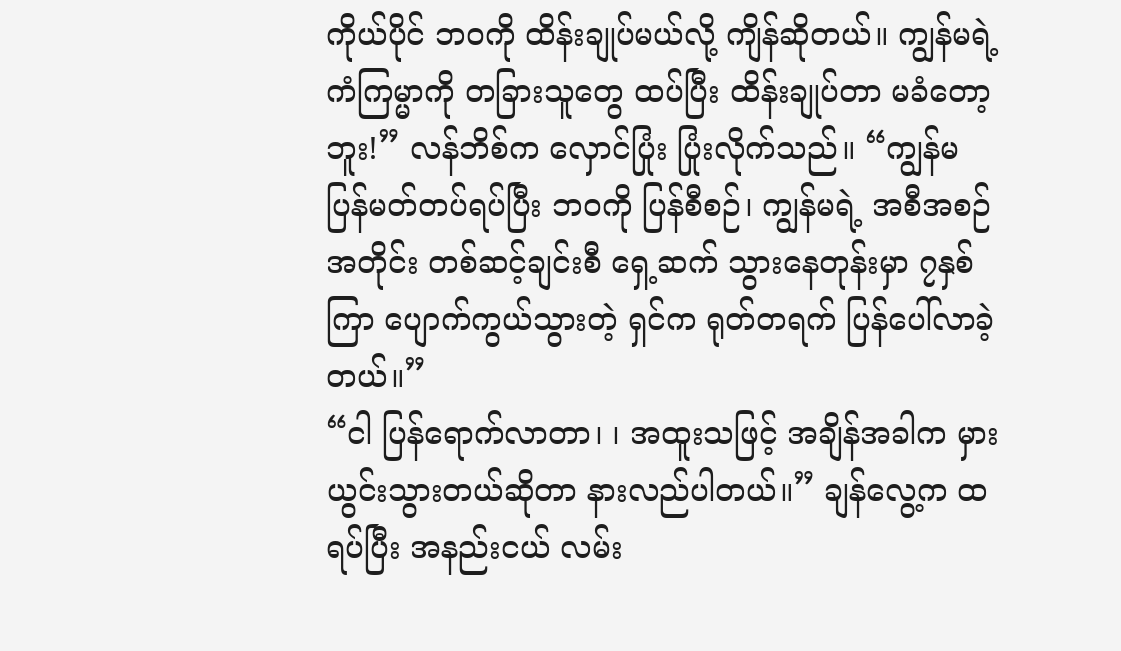ကိုယ်ပိုင် ဘဝကို ထိန်းချုပ်မယ်လို့ ကျိန်ဆိုတယ်။ ကျွန်မရဲ့ ကံကြမ္မာကို တခြားသူတွေ ထပ်ပြီး ထိန်းချုပ်တာ မခံတော့ဘူး!” လန်ဘိစ်က လှောင်ပြုံး ပြုံးလိုက်သည်။ “ကျွန်မ ပြန်မတ်တပ်ရပ်ပြီး ဘဝကို ပြန်စီစဉ်၊ ကျွန်မရဲ့ အစီအစဉ်အတိုင်း တစ်ဆင့်ချင်းစီ ရှေ့ဆက် သွားနေတုန်းမှာ ၇နှစ်ကြာ ပျောက်ကွယ်သွားတဲ့ ရှင်က ရုတ်တရက် ပြန်ပေါ်လာခဲ့တယ်။”
“ငါ ပြန်ရောက်လာတာ၊ ၊ အထူးသဖြင့် အချိန်အခါက မှားယွင်းသွားတယ်ဆိုတာ နားလည်ပါတယ်။” ချန်လွေ့က ထရပ်ပြီး အနည်းငယ် လမ်း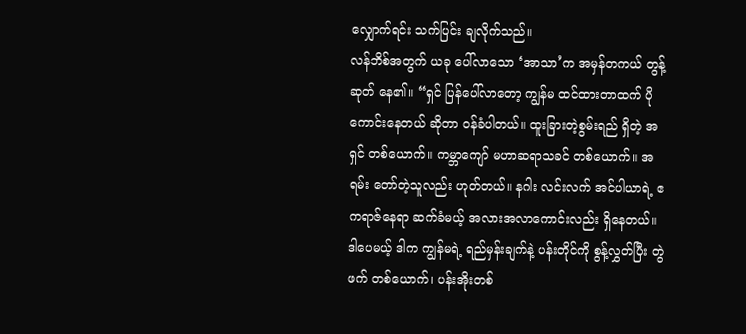လျှောက်ရင်း သက်ပြင်း ချလိုက်သည်။
လန်ဘိစ်အတွက် ယခု ပေါ်လာသော ‘အာသာ’က အမှန်တကယ် တွန့်ဆုတ် နေ၏။ “ရှင် ပြန်ပေါ်လာတော့ ကျွန်မ ထင်ထားတာထက် ပိုကောင်းနေတယ် ဆိုတာ ဝန်ခံပါတယ်။ ထူးခြားတဲ့စွမ်းရည် ရှိတဲ့ အရှင် တစ်ယောက်။ ကမ္ဘာကျော် မဟာဆရာသခင် တစ်ယောက်။ အရမ်း တော်တဲ့သူလည်း ဟုတ်တယ်။ နဂါး လင်းလက် အင်ပါယာရဲ့ ဧကရာဇ်နေရာ ဆက်ခံမယ့် အလားအလာကောင်းလည်း ရှိနေတယ်။ ဒါပေမယ့် ဒါက ကျွန်မရဲ့ ရည်မှန်းချက်နဲ့ ပန်းတိုင်ကို စွန့်လွှတ်ပြီး တွဲဖက် တစ်ယောက်၊ ပန်းအိုးတစ်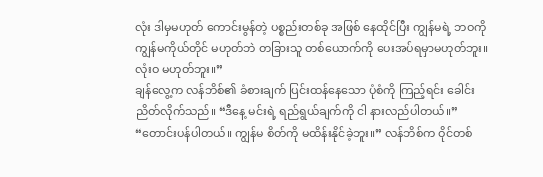လုံး ဒါမှမဟုတ် ကောင်းမွန်တဲ့ ပစ္စည်းတစ်ခု အဖြစ် နေထိုင်ပြီး ကျွန်မရဲ့ ဘဝကို ကျွန်မကိုယ်တိုင် မဟုတ်ဘဲ တခြားသူ တစ်ယောက်ကို ပေးအပ်ရမှာမဟုတ်ဘူး။ လုံးဝ မဟုတ်ဘူး။”
ချန်လွေ့က လန်ဘိစ်၏ ခံစားချက် ပြင်းထန်နေသော ပုံစံကို ကြည့်ရင်း ခေါင်းညိတ်လိုက်သည်။ “ဒီနေ့ မင်းရဲ့ ရည်ရွယ်ချက်ကို ငါ နားလည်ပါတယ်။”
“တောင်းပန်ပါတယ်။ ကျွန်မ စိတ်ကို မထိန်းနိုင်ခဲ့ဘူး။” လန်ဘိစ်က ဝိုင်တစ်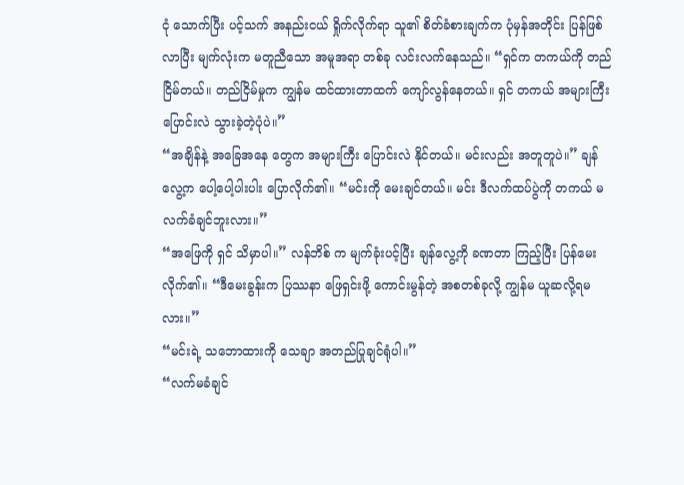ငုံ သောက်ပြီး ပင့်သက် အနည်းငယ် ရှိုက်လိုက်ရာ သူ၏ စိတ်ခံစားချက်က ပုံမှန်အတိုင်း ပြန်ဖြစ်လာပြီး မျက်လုံးက မတူညီသော အမူအရာ တစ်ခု လင်းလက်နေသည်။ “ရှင်က တကယ်ကို တည်ငြိမ်တယ်။ တည်ငြိမ်မှုက ကျွန်မ ထင်ထားတာထက် ကျော်လွန်နေတယ်။ ရှင် တကယ် အများကြီး ပြောင်းလဲ သွားခဲ့တဲ့ပုံပဲ။”
“အချိန်နဲ့ အခြေအနေ တွေက အများကြီး ပြောင်းလဲ နိုင်တယ်။ မင်းလည်း အတူတူပဲ။” ချန်လွေ့က ပေါ့ပေါ့ပါးပါး ပြောလိုက်၏။ “မင်းကို မေးချင်တယ်။ မင်း ဒီလက်ထပ်ပွဲကို တကယ် မလက်ခံချင်ဘူးလား။”
“အဖြေကို ရှင် သိမှာပါ။” လန်ဘိစ် က မျက်ခုံးပင့်ပြီး ချန်လွေ့ကို ခဏတာ ကြည့်ပြီး ပြန်မေးလိုက်၏။ “ဒီမေးခွန်းက ပြဿနာ ဖြေရှင်းဖို့ ကောင်းမွန်တဲ့ အစတစ်ခုလို့ ကျွန်မ ယူဆလို့ရမလား။”
“မင်းရဲ့ သဘောထားကို သေချာ အတည်ပြုချင်ရုံပါ။”
“လက်မခံချင်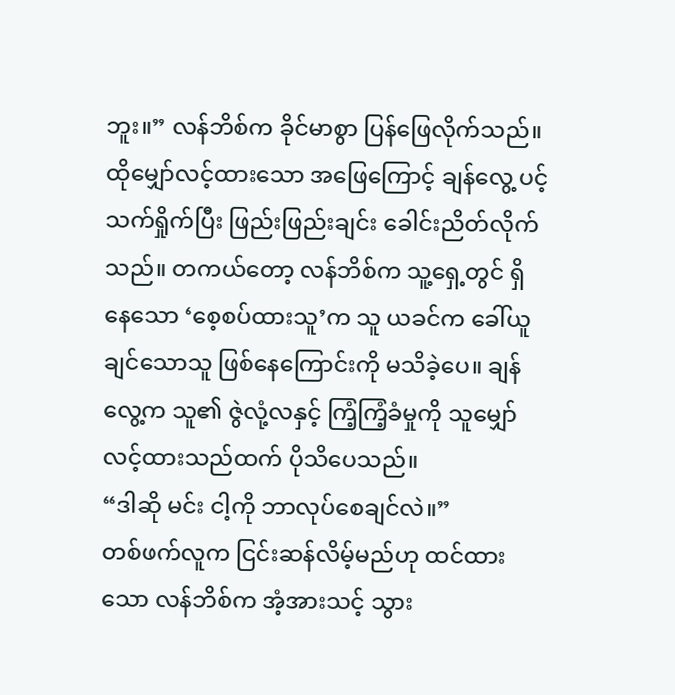ဘူး။” လန်ဘိစ်က ခိုင်မာစွာ ပြန်ဖြေလိုက်သည်။
ထိုမျှော်လင့်ထားသော အဖြေကြောင့် ချန်လွေ့ ပင့်သက်ရှိုက်ပြီး ဖြည်းဖြည်းချင်း ခေါင်းညိတ်လိုက်သည်။ တကယ်တော့ လန်ဘိစ်က သူ့ရှေ့တွင် ရှိနေသော ‘စေ့စပ်ထားသူ’က သူ ယခင်က ခေါ်ယူချင်သောသူ ဖြစ်နေကြောင်းကို မသိခဲ့ပေ။ ချန်လွေ့က သူ၏ ဇွဲလုံ့လနှင့် ကြံ့ကြံ့ခံမှုကို သူမျှော်လင့်ထားသည်ထက် ပိုသိပေသည်။
“ဒါဆို မင်း ငါ့ကို ဘာလုပ်စေချင်လဲ။”
တစ်ဖက်လူက ငြင်းဆန်လိမ့်မည်ဟု ထင်ထားသော လန်ဘိစ်က အံ့အားသင့် သွား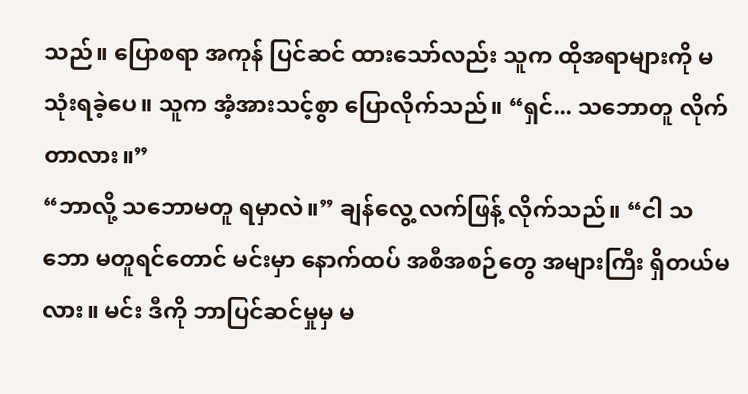သည်။ ပြောစရာ အကုန် ပြင်ဆင် ထားသော်လည်း သူက ထိုအရာများကို မသုံးရခဲ့ပေ။ သူက အံ့အားသင့်စွာ ပြောလိုက်သည်။ “ရှင်... သဘောတူ လိုက်တာလား။”
“ဘာလို့ သဘောမတူ ရမှာလဲ။” ချန်လွေ့ လက်ဖြန့် လိုက်သည်။ “ငါ သဘော မတူရင်တောင် မင်းမှာ နောက်ထပ် အစီအစဉ်တွေ အများကြီး ရှိတယ်မလား။ မင်း ဒီကို ဘာပြင်ဆင်မှုမှ မ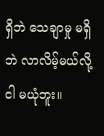ရှိဘဲ သေချာမှု မရှိဘဲ လာလိမ့်မယ်လို့ ငါ မယုံဘူး။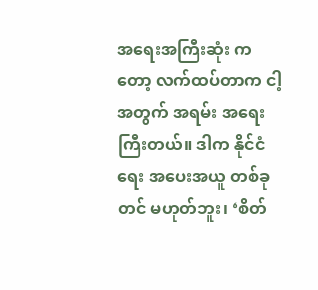အရေးအကြီးဆုံး ကတော့ လက်ထပ်တာက ငါ့အတွက် အရမ်း အရေးကြီးတယ်။ ဒါက နိုင်ငံရေး အပေးအယူ တစ်ခုတင် မဟုတ်ဘူး၊ ‘စိတ်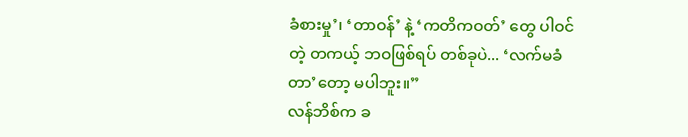ခံစားမှု’၊ ‘တာဝန်’ နဲ့ ‘ကတိကဝတ်’ တွေ ပါဝင်တဲ့ တကယ့် ဘဝဖြစ်ရပ် တစ်ခုပဲ... ‘လက်မခံတာ’တော့ မပါဘူး။”
လန်ဘိစ်က ခ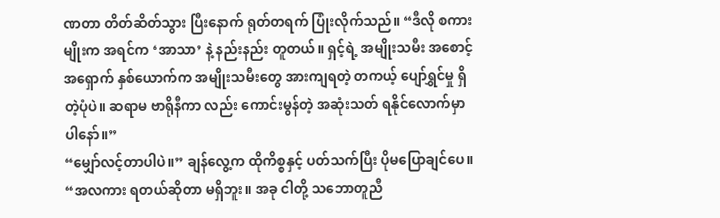ဏတာ တိတ်ဆိတ်သွား ပြီးနောက် ရုတ်တရက် ပြုံးလိုက်သည်။ “ဒီလို စကားမျိုးက အရင်က ‘အာသာ’ နဲ့ နည်းနည်း တူတယ်။ ရှင့်ရဲ့ အမျိုးသမီး အစောင့်အရှောက် နှစ်ယောက်က အမျိုးသမီးတွေ အားကျရတဲ့ တကယ့် ပျော်ရွှင်မှု ရှိတဲ့ပုံပဲ။ ဆရာမ ဗာရိုနီကာ လည်း ကောင်းမွန်တဲ့ အဆုံးသတ် ရနိုင်လောက်မှာပါနော်။”
“မျှော်လင့်တာပါပဲ။” ချန်လွေ့က ထိုကိစ္စနှင့် ပတ်သက်ပြီး ပိုမပြောချင်ပေ။ “အလကား ရတယ်ဆိုတာ မရှိဘူး။ အခု ငါတို့ သဘောတူညီ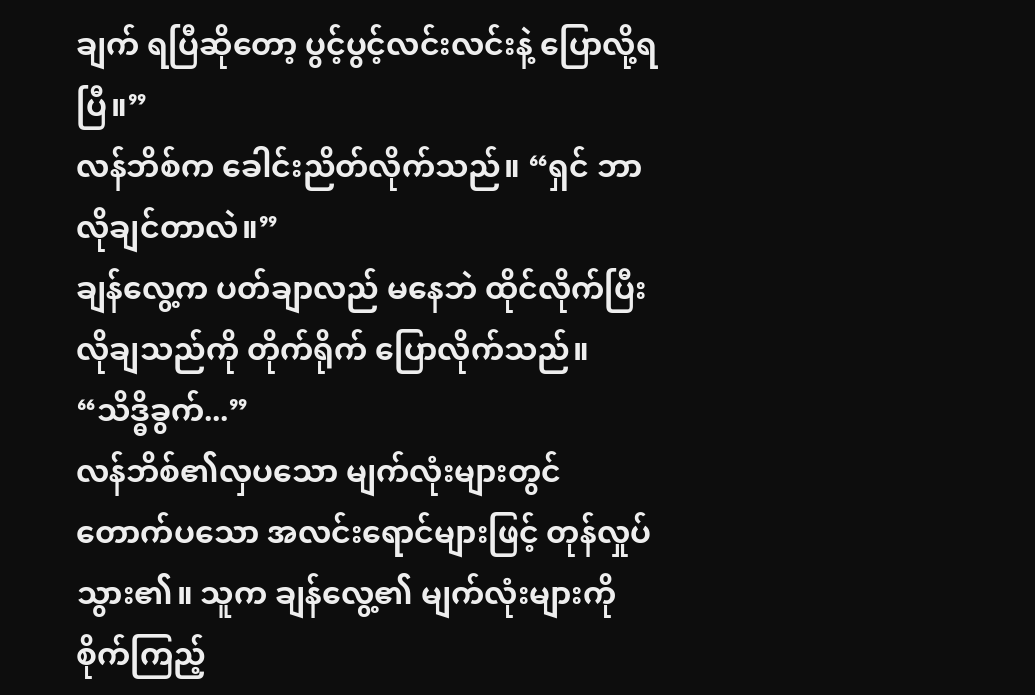ချက် ရပြီဆိုတော့ ပွင့်ပွင့်လင်းလင်းနဲ့ ပြောလို့ရပြီ။”
လန်ဘိစ်က ခေါင်းညိတ်လိုက်သည်။ “ရှင် ဘာလိုချင်တာလဲ။”
ချန်လွေ့က ပတ်ချာလည် မနေဘဲ ထိုင်လိုက်ပြီး လိုချသည်ကို တိုက်ရိုက် ပြောလိုက်သည်။ “သိဒ္ဓိခွက်...”
လန်ဘိစ်၏လှပသော မျက်လုံးများတွင် တောက်ပသော အလင်းရောင်များဖြင့် တုန်လှုပ်သွား၏။ သူက ချန်လွေ့၏ မျက်လုံးများကို စိုက်ကြည့်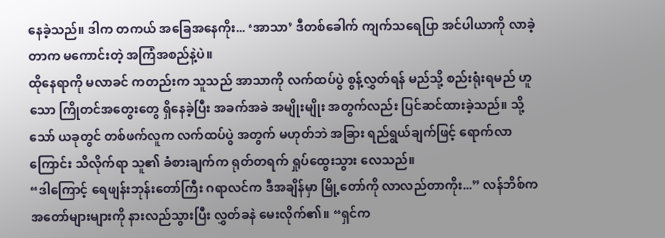နေခဲ့သည်။ ဒါက တကယ် အခြေအနေကိုး... ‘အာသာ’ ဒီတစ်ခေါက် ကျက်သရေပြာ အင်ပါယာကို လာခဲ့တာက မကောင်းတဲ့ အကြံအစည်နဲ့ပဲ။
ထိုနေရာကို မလာခင် ကတည်းက သူသည် အာသာကို လက်ထပ်ပွဲ စွန့်လွှတ်ရန် မည်သို့ စည်းရုံးရမည် ဟူသော ကြိုတင်အတွေးတွေ ရှိနေခဲ့ပြီး အခက်အခဲ အမျိုးမျိုး အတွက်လည်း ပြင်ဆင်ထားခဲ့သည်။ သို့သော် ယခုတွင် တစ်ဖက်လူက လက်ထပ်ပွဲ အတွက် မဟုတ်ဘဲ အခြား ရည်ရွယ်ချက်ဖြင့် ရောက်လာကြောင်း သိလိုက်ရာ သူ၏ ခံစားချက်က ရုတ်တရက် ရှုပ်ထွေးသွား လေသည်။
“ဒါကြောင့် ရေဖျန်းဘုန်းတော်ကြီး ဂရာလင်က ဒီအချိန်မှာ မြို့တော်ကို လာလည်တာကိုး...” လန်ဘိစ်က အတော်များများကို နားလည်သွားပြီး လွှတ်ခနဲ မေးလိုက်၏။ “ရှင်က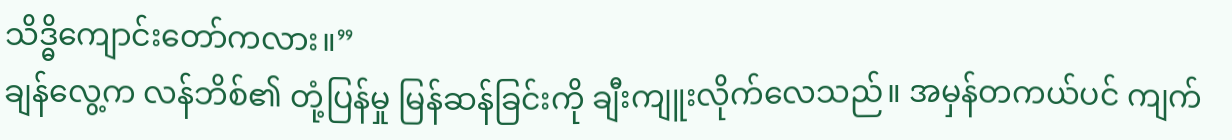သိဒ္ဓိကျောင်းတော်ကလား။”
ချန်လွေ့က လန်ဘိစ်၏ တုံ့ပြန်မှု မြန်ဆန်ခြင်းကို ချီးကျူးလိုက်လေသည်။ အမှန်တကယ်ပင် ကျက်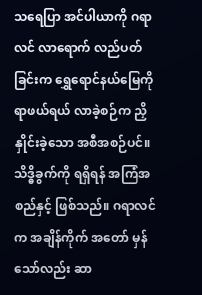သရေပြာ အင်ပါယာကို ဂရာလင် လာရောက် လည်ပတ်ခြင်းက ရွှေရောင်နယ်မြေကို ရာဖယ်ရယ် လာခဲ့စဉ်က ညှိနှိုင်းခဲ့သော အစီအစဉ်ပင်။ သိဒ္ဓိခွက်ကို ရရှိရန် အကြံအစည်နှင့် ဖြစ်သည်။ ဂရာလင်က အချိန်ကိုက် အတော် မှန်သော်လည်း ဆာ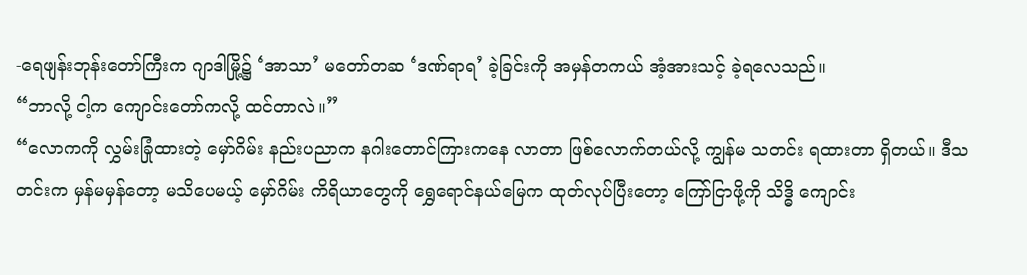-ရေဖျန်းဘုန်းတော်ကြီးက ဂျာဒါမြို့၌ ‘အာသာ’ မတော်တဆ ‘ဒဏ်ရာရ’ ခဲ့ခြင်းကို အမှန်တကယ် အံ့အားသင့် ခဲ့ရလေသည်။
“ဘာလို့ ငါ့က ကျောင်းတော်ကလို့ ထင်တာလဲ။”
“လောကကို လွှမ်းခြုံထားတဲ့ မှော်ဂိမ်း နည်းပညာက နဂါးတောင်ကြားကနေ လာတာ ဖြစ်လောက်တယ်လို့ ကျွန်မ သတင်း ရထားတာ ရှိတယ်။ ဒီသတင်းက မှန်မမှန်တော့ မသိပေမယ့် မှော်ဂိမ်း ကိရိယာတွေကို ရွှေရောင်နယ်မြေက ထုတ်လုပ်ပြီးတော့ ကြော်ငြာဖို့ကို သိဒ္ဓိ ကျောင်း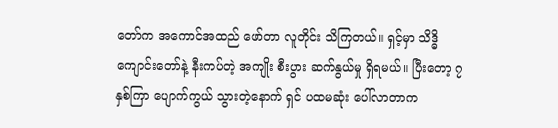တော်က အကောင်အထည် ဖော်တာ လူတိုင်း သိကြတယ်။ ရှင့်မှာ သိဒ္ဓိကျောင်းတော်နဲ့ နီးကပ်တဲ့ အကျိုး စီးပွား ဆက်နွယ်မှု ရှိရမယ်။ ပြီးတော့ ၇နှစ်ကြာ ပျောက်ကွယ် သွားတဲ့နောက် ရှင် ပထမဆုံး ပေါ်လာတာက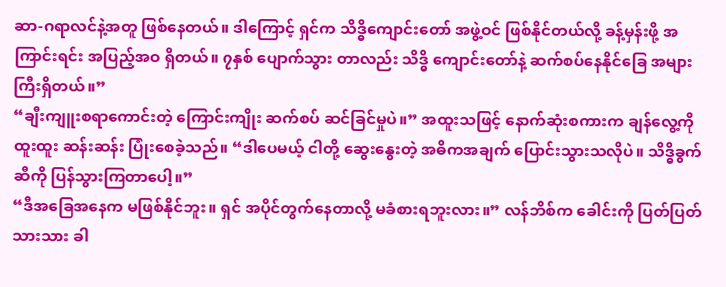ဆာ-ဂရာလင်နဲ့အတူ ဖြစ်နေတယ်။ ဒါကြောင့် ရှင်က သိဒ္ဓိကျောင်းတော် အဖွဲ့ဝင် ဖြစ်နိုင်တယ်လို့ ခန့်မှန်းဖို့ အကြာင်းရင်း အပြည့်အဝ ရှိတယ်။ ၇နှစ် ပျောက်သွား တာလည်း သိဒ္ဓိ ကျောင်းတော်နဲ့ ဆက်စပ်နေနိုင်ခြေ အများကြီးရှိတယ်။”
“ချီးကျူးစရာကောင်းတဲ့ ကြောင်းကျိုး ဆက်စပ် ဆင်ခြင်မှုပဲ။” အထူးသဖြင့် နောက်ဆုံးစကားက ချန်လွေ့ကို ထူးထူး ဆန်းဆန်း ပြုံးစေခဲ့သည်။ “ဒါပေမယ့် ငါတို့ ဆွေးနွေးတဲ့ အဓိကအချက် ပြောင်းသွားသလိုပဲ။ သိဒ္ဓိခွက်ဆီကို ပြန်သွားကြတာပေါ့။”
“ဒီအခြေအနေက မဖြစ်နိုင်ဘူး။ ရှင် အပိုင်တွက်နေတာလို့ မခံစားရဘူးလား။” လန်ဘိစ်က ခေါင်းကို ပြတ်ပြတ်သားသား ခါ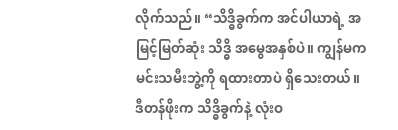လိုက်သည်။ “သိဒ္ဓိခွက်က အင်ပါယာရဲ့ အမြင့်မြတ်ဆုံး သိဒ္ဓိ အမွေအနှစ်ပဲ။ ကျွန်မက မင်းသမီးဘွဲ့ကို ရထားတာပဲ ရှိသေးတယ်။ ဒီတန်ဖိုးက သိဒ္ဓိခွက်နဲ့ လုံးဝ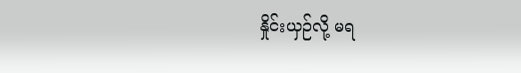နှိုင်းယှဉ်လို့ မရ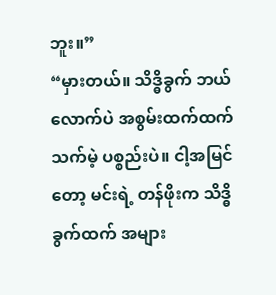ဘူး။”
“မှားတယ်။ သိဒ္ဓိခွက် ဘယ်လောက်ပဲ အစွမ်းထက်ထက် သက်မဲ့ ပစ္စည်းပဲ။ ငါ့အမြင်တော့ မင်းရဲ့ တန်ဖိုးက သိဒ္ဓိခွက်ထက် အများ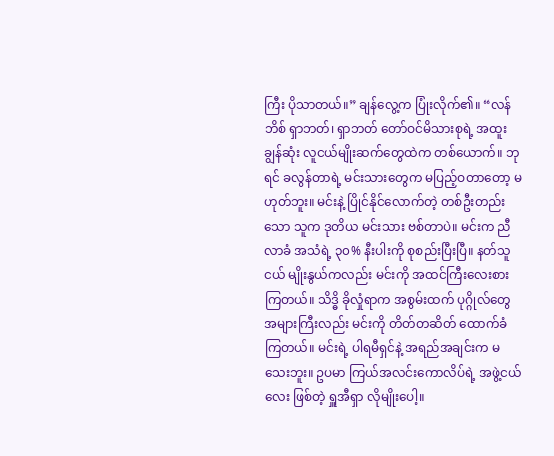ကြီး ပိုသာတယ်။” ချန်လွေ့က ပြုံးလိုက်၏။ “လန်ဘိစ် ရှာဘတ်၊ ရှာဘတ် တော်ဝင်မိသားစုရဲ့ အထူးချွန်ဆုံး လူငယ်မျိုးဆက်တွေထဲက တစ်ယောက်။ ဘုရင် ခလွန်တာရဲ့ မင်းသားတွေက မပြည့်ဝတာတော့ မဟုတ်ဘူး။ မင်းနဲ့ ပြိုင်နိုင်လောက်တဲ့ တစ်ဦးတည်းသော သူက ဒုတိယ မင်းသား ဗစ်တာပဲ။ မင်းက ညီလာခံ အသံရဲ့ ၃၀% နီးပါးကို စုစည်းပြီးပြီ။ နတ်သူငယ် မျိုးနွယ်ကလည်း မင်းကို အထင်ကြီးလေးစားကြတယ်။ သိဒ္ဓိ ခိုလှုံရာက အစွမ်းထက် ပုဂ္ဂိုလ်တွေ အများကြီးလည်း မင်းကို တိတ်တဆိတ် ထောက်ခံကြတယ်။ မင်းရဲ့ ပါရမီရှင်နဲ့ အရည်အချင်းက မသေးဘူး။ ဥပမာ ကြယ်အလင်းကောလိပ်ရဲ့ အဖွဲ့ငယ်လေး ဖြစ်တဲ့ ရှူအီရှာ လိုမျိုးပေါ့။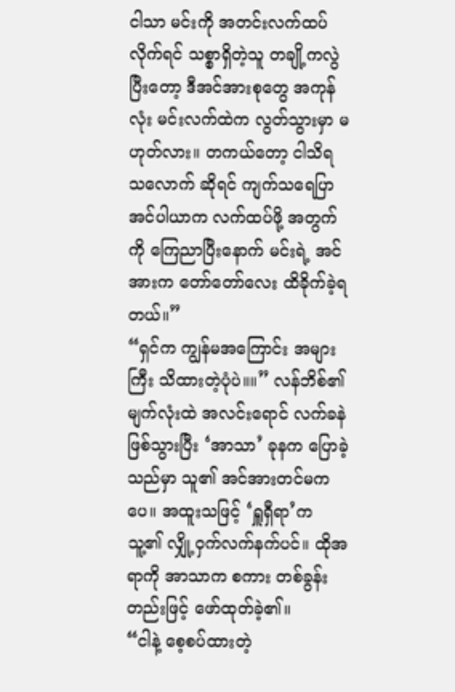ငါသာ မင်းကို အတင်းလက်ထပ်လိုက်ရင် သစ္စာရှိတဲ့သူ တချို့ကလွဲပြီးတော့ ဒီအင်အားစုတွေ အကုန်လုံး မင်းလက်ထဲက လွတ်သွားမှာ မဟုတ်လား။ တကယ်တော့ ငါသိရ သလောက် ဆိုရင် ကျက်သရေပြာ အင်ပါယာက လက်ထပ်ဖို့ အတွက်ကို ကြေညာပြီးနောက် မင်းရဲ့ အင်အားက တော်တော်လေး ထိခိုက်ခဲ့ရတယ်။”
“ရှင်က ကျွန်မအကြောင်း အများကြီး သိထားတဲ့ပုံပဲ။။” လန်ဘိစ်၏ မျက်လုံးထဲ အလင်းရောင် လက်ခနဲ ဖြစ်သွားပြီး ‘အာသာ’ ခုနက ပြောခဲ့သည်မှာ သူ၏ အင်အားတင်မကပေ။ အထူးသဖြင့် ‘ရှူရှီရာ’က သူ့၏ လျှို့ဝှက်လက်နက်ပင်။ ထိုအရာကို အာသာက စကား တစ်ခွန်းတည်းဖြင့် ဖော်ထုတ်ခဲ့၏။
“ငါနဲ့ စေ့စပ်ထားတဲ့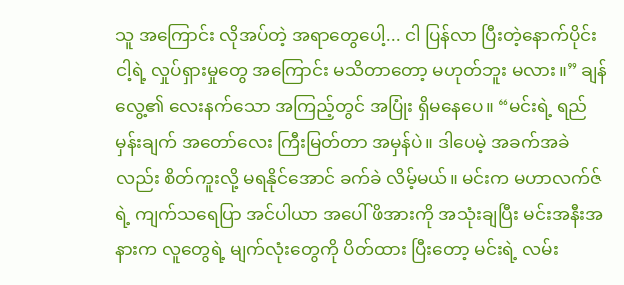သူ အကြောင်း လိုအပ်တဲ့ အရာတွေပေါ့... ငါ ပြန်လာ ပြီးတဲ့နောက်ပိုင်း ငါ့ရဲ့ လှုပ်ရှားမှုတွေ အကြောင်း မသိတာတော့ မဟုတ်ဘူး မလား။” ချန်လွေ့၏ လေးနက်သော အကြည့်တွင် အပြုံး ရှိမနေပေ။ “မင်းရဲ့ ရည်မှန်းချက် အတော်လေး ကြီးမြတ်တာ အမှန်ပဲ။ ဒါပေမဲ့ အခက်အခဲလည်း စိတ်ကူးလို့ မရနိုင်အောင် ခက်ခဲ လိမ့်မယ်။ မင်းက မဟာလက်ဇ်ရဲ့ ကျက်သရေပြာ အင်ပါယာ အပေါ် ဖိအားကို အသုံးချပြီး မင်းအနီးအနားက လူတွေရဲ့ မျက်လုံးတွေကို ပိတ်ထား ပြီးတော့ မင်းရဲ့ လမ်း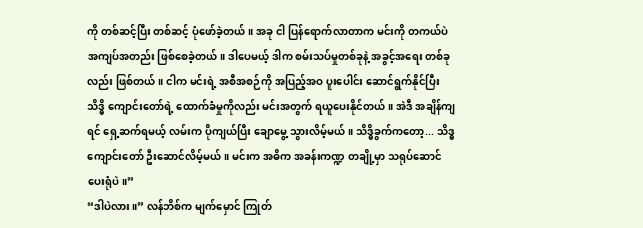ကို တစ်ဆင့်ပြီး တစ်ဆင့် ပုံဖော်ခဲ့တယ်။ အခု ငါ ပြန်ရောက်လာတာက မင်းကို တကယ်ပဲ အကျပ်အတည်း ဖြစ်စေခဲ့တယ်။ ဒါပေမယ့် ဒါက စမ်းသပ်မှုတစ်ခုနဲ့ အခွင့်အရေး တစ်ခုလည်း ဖြစ်တယ်။ ငါက မင်းရဲ့ အစီအစဉ်ကို အပြည့်အဝ ပူးပေါင်း ဆောင်ရွက်နိုင်ပြီး သိဒ္ဓိ ကျောင်းတော်ရဲ့ ထောက်ခံမှုကိုလည်း မင်းအတွက် ရယူပေးနိုင်တယ်။ အဲဒီ အချိန်ကျရင် ရှေ့ဆက်ရမယ့် လမ်းက ပိုကျယ်ပြီး ချောမွေ့ သွားလိမ့်မယ်။ သိဒ္ဓိခွက်ကတော့... သိဒ္ဓကျောင်းတော် ဦးဆောင်လိမ့်မယ်။ မင်းက အဓိက အခန်းကဏ္ဍ တချို့မှာ သရုပ်ဆောင် ပေးရုံပဲ။”
“ဒါပဲလား။” လန်ဘိစ်က မျက်မှောင် ကြုတ်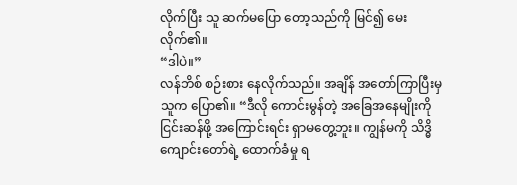လိုက်ပြီး သူ ဆက်မပြော တော့သည်ကို မြင်၍ မေးလိုက်၏။
“ဒါပဲ။”
လန်ဘိစ် စဉ်းစား နေလိုက်သည်။ အချိန် အတော်ကြာပြီးမှ သူက ပြော၏။ “ဒီလို ကောင်းမွန်တဲ့ အခြေအနေမျိုးကို ငြင်းဆန်ဖို့ အကြောင်းရင်း ရှာမတွေ့ဘူး။ ကျွန်မကို သိဒ္ဓိ ကျောင်းတော်ရဲ့ ထောက်ခံမှု ရ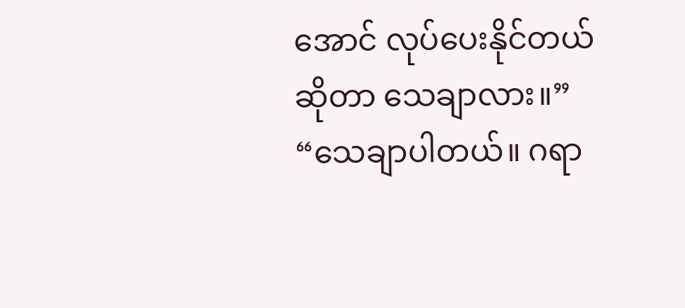အောင် လုပ်ပေးနိုင်တယ် ဆိုတာ သေချာလား။”
“သေချာပါတယ်။ ဂရာ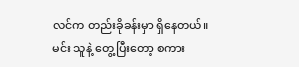လင်က တည်းခိုခန်းမှာ ရှိနေတယ်။ မင်း သူနဲ့ တွေ့ပြီးတော့ စကား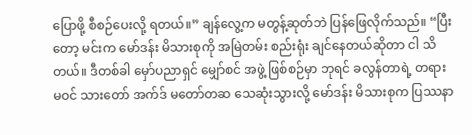ပြောဖို့ စီစဉ်ပေးလို့ ရတယ်။” ချန်လွေ့က မတွန့်ဆုတ်ဘဲ ပြန်ဖြေလိုက်သည်။ “ပြီးတော့ မင်းက မော်ဒန်း မိသားစုကို အမြဲတမ်း စည်းရုံး ချင်နေတယ်ဆိုတာ ငါ သိတယ်။ ဒီတစ်ခါ မှော်ပညာရှင် မျှော်စင် အဖွဲ့ ဖြစ်စဉ်မှာ ဘုရင် ခလွန်တာရဲ့ တရားမဝင် သားတော် အက်ဒ် မတော်တဆ သေဆုံးသွားလို့ မော်ဒန်း မိသားစုက ပြဿနာ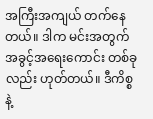အကြီးအကျယ် တက်နေတယ်။ ဒါက မင်းအတွက် အခွင့်အရေးကောင်း တစ်ခုလည်း ဟုတ်တယ်။ ဒီကိစ္စနဲ့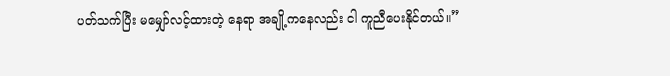ပတ်သက်ပြီး မမျှော်လင့်ထားတဲ့ နေရာ အချို့ကနေလည်း ငါ ကူညီပေးနိုင်တယ်။”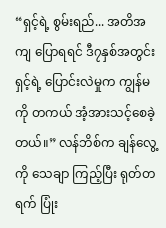“ရှင့်ရဲ့ စွမ်းရည်... အတိအကျ ပြောရရင် ဒီ၇နှစ်အတွင်း ရှင့်ရဲ့ ပြောင်းလဲမှုက ကျွန်မကို တကယ် အံ့အားသင့်စေခဲ့တယ်။” လန်ဘိစ်က ချန်လွေ့ကို သေချာ ကြည့်ပြီး ရုတ်တရက် ပြုံး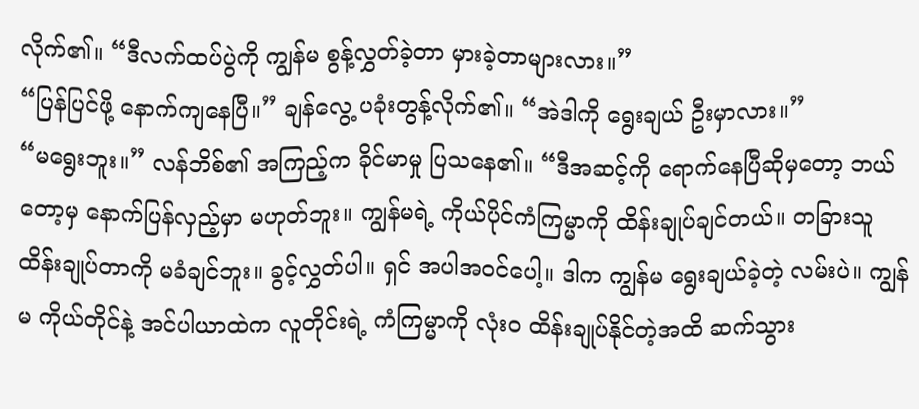လိုက်၏။ “ဒီလက်ထပ်ပွဲကို ကျွန်မ စွန့်လွှတ်ခဲ့တာ မှားခဲ့တာများလား။”
“ပြန်ပြင်ဖို့ နောက်ကျနေပြီ။” ချန်လွေ့ ပခုံးတွန့်လိုက်၏။ “အဲဒါကို ရွေးချယ် ဦးမှာလား။”
“မရွေးဘူး။” လန်ဘိစ်၏ အကြည့်က ခိုင်မာမှု ပြသနေ၏။ “ဒီအဆင့်ကို ရောက်နေပြီဆိုမှတော့ ဘယ်တော့မှ နောက်ပြန်လှည့်မှာ မဟုတ်ဘူး။ ကျွန်မရဲ့ ကိုယ်ပိုင်ကံကြမ္မာကို ထိန်းချုပ်ချင်တယ်။ တခြားသူ ထိန်းချုပ်တာကို မခံချင်ဘူး။ ခွင့်လွှတ်ပါ။ ရှင် အပါအဝင်ပေါ့။ ဒါက ကျွန်မ ရွေးချယ်ခဲ့တဲ့ လမ်းပဲ။ ကျွန်မ ကိုယ်တိုင်နဲ့ အင်ပါယာထဲက လူတိုင်းရဲ့ ကံကြမ္မာကို လုံးဝ ထိန်းချုပ်နိုင်တဲ့အထိ ဆက်သွား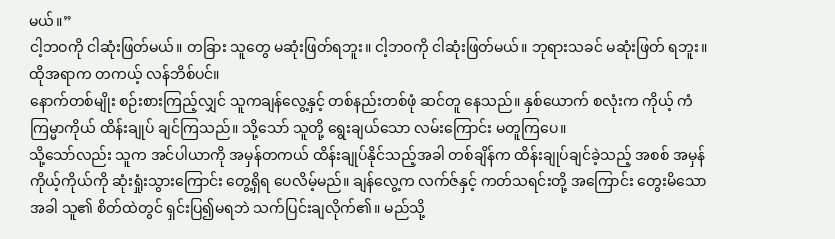မယ်။”
ငါ့ဘဝကို ငါဆုံးဖြတ်မယ်။ တခြား သူတွေ မဆုံးဖြတ်ရဘူး။ ငါ့ဘဝကို ငါဆုံးဖြတ်မယ်။ ဘုရားသခင် မဆုံးဖြတ် ရဘူး။
ထိုအရာက တကယ့် လန်ဘိစ်ပင်။
နောက်တစ်မျိုး စဉ်းစားကြည့်လျှင် သူကချန်လွေ့နှင့် တစ်နည်းတစ်ဖုံ ဆင်တူ နေသည်။ နှစ်ယောက် စလုံးက ကိုယ့် ကံကြမ္မာကိုယ် ထိန်းချုပ် ချင်ကြသည်။ သို့သော် သူတို့ ရွေးချယ်သော လမ်းကြောင်း မတူကြပေ။
သို့သော်လည်း သူက အင်ပါယာကို အမှန်တကယ် ထိန်းချုပ်နိုင်သည့်အခါ တစ်ချိန်က ထိန်းချုပ်ချင်ခဲ့သည့် အစစ် အမှန် ကိုယ့်ကိုယ်ကို ဆုံးရှုံးသွားကြောင်း တွေ့ရှိရ ပေလိမ့်မည်။ ချန်လွေ့က လက်ဇ်နှင့် ကတ်သရင်းတို့ အကြောင်း တွေးမိသောအခါ သူ၏ စိတ်ထဲတွင် ရှင်းပြ၍မရဘဲ သက်ပြင်းချလိုက်၏။ မည်သို့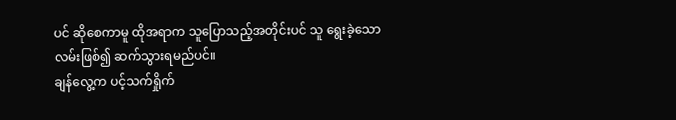ပင် ဆိုစေကာမူ ထိုအရာက သူပြောသည့်အတိုင်းပင် သူ ရွေးခဲ့သော လမ်းဖြစ်၍ ဆက်သွားရမည်ပင်။
ချန်လွေ့က ပင့်သက်ရှိုက်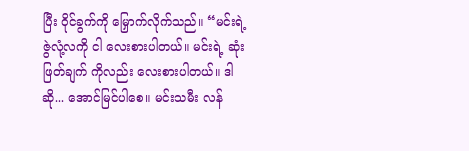ပြီး ဝိုင်ခွက်ကို မြှောက်လိုက်သည်။ “မင်းရဲ့ ဇွဲလုံ့လကို ငါ လေးစားပါတယ်။ မင်းရဲ့ ဆုံးဖြတ်ချက် ကိုလည်း လေးစားပါတယ်။ ဒါဆို... အောင်မြင်ပါစေ။ မင်းသမီး လန်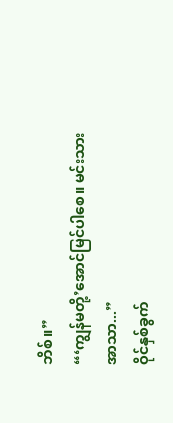ဘိစ်။”
“‘ကျွန်မတို့’အောင်မြင်ပါစေ။ မင်းသား အာသာ...”
ဝိုင်နှစ်ခွက်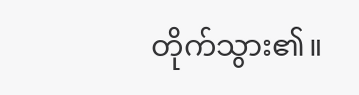တိုက်သွား၏။